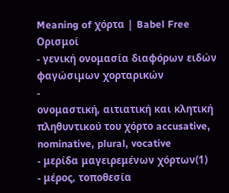Meaning of χόρτα | Babel Free
Ορισμοί
- γενική ονομασία διαφόρων ειδών φαγώσιμων χορταρικών
-
ονομαστική, αιτιατική και κλητική πληθυντικού του χόρτο accusative, nominative, plural, vocative
- μερίδα μαγειρεμένων χόρτων(1)
- μέρος, τοποθεσία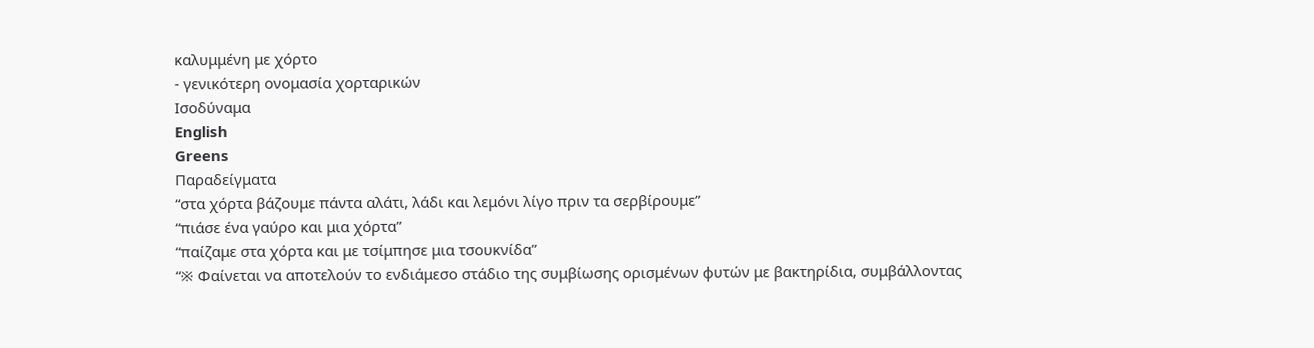καλυμμένη με χόρτο
- γενικότερη ονομασία χορταρικών
Ισοδύναμα
English
Greens
Παραδείγματα
“στα χόρτα βάζουμε πάντα αλάτι, λάδι και λεμόνι λίγο πριν τα σερβίρουμε”
“πιάσε ένα γαύρο και μια χόρτα”
“παίζαμε στα χόρτα και με τσίμπησε μια τσουκνίδα”
“※ Φαίνεται να αποτελούν το ενδιάμεσο στάδιο της συμβίωσης ορισμένων φυτών με βακτηρίδια, συμβάλλοντας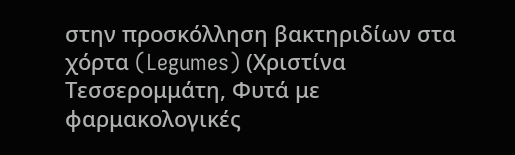στην προσκόλληση βακτηριδίων στα χόρτα (Legumes) (Χριστίνα Τεσσερομμάτη, Φυτά με φαρμακολογικές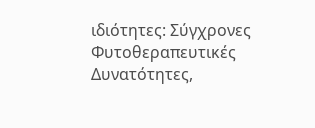ιδιότητες: Σύγχρονες Φυτοθεραπευτικές Δυνατότητες,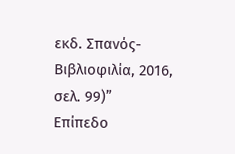εκδ. Σπανός-Βιβλιοφιλία, 2016, σελ. 99)”
Επίπεδο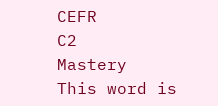CEFR
C2
Mastery
This word is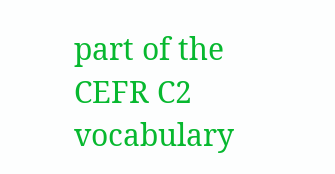part of the CEFR C2 vocabulary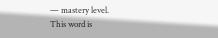— mastery level.
This word is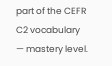part of the CEFR C2 vocabulary — mastery level.